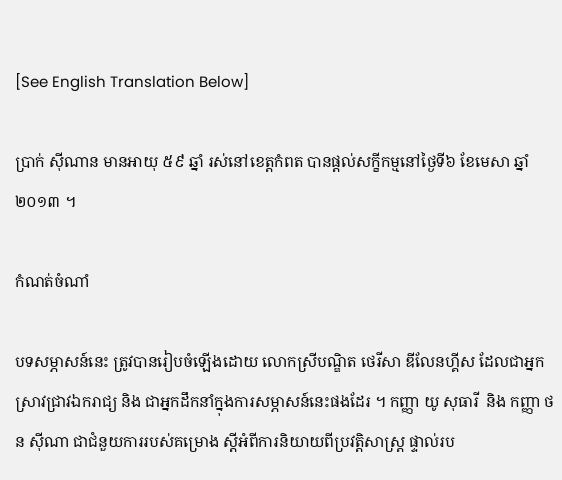[See English Translation Below]

ប្រាក់ ស៊ីណាន មានអាយុ ៥៩ ឆ្នាំ រស់នៅខេត្តកំពត បានផ្តល់សក្ខីកម្មនៅថ្ងៃទី៦ ខែមេសា ឆ្នាំ២០១៣ ។

កំណត់ចំណាំ

បទសម្ភាសន៍នេះ ត្រូវបានរៀបចំឡើងដោយ លោកស្រីបណ្ឌិត ថេរីសា ឌីលែនហ្គីស ដែលជាអ្នកស្រាវជ្រាវឯករាជ្យ និង ជាអ្នកដឹកនាំក្នុងការសម្ភាសន៍នេះផងដែរ ។ កញ្ញា យូ សុធារី  និង កញ្ញា ថន ស៊ីណា ជាជំនួយការរបស់គម្រោង ស្តីអំពីការនិយាយពីប្រវត្តិសាស្រ្ត ផ្ទាល់រប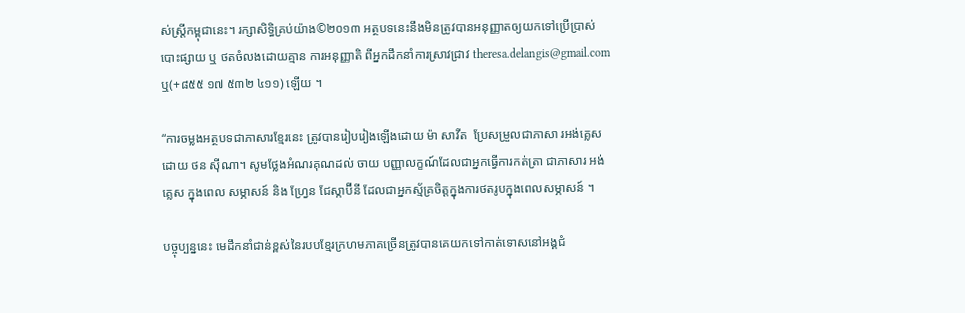ស់ស្រ្តីកម្ពុជានេះ។ រក្សាសិទ្ធិគ្រប់យ៉ាង©២០១៣ អត្ថបទនេះនឹងមិនត្រូវបានអនុញ្ញាតឲ្យយកទៅប្រើប្រាស់ បោះផ្សាយ ឬ ថតចំលងដោយគ្មាន ការអនុញ្ញាតិ ពីអ្នកដឹកនាំការស្រាវជ្រាវ theresa.delangis@gmail.com  ឬ(+៨៥៥ ១៧ ៥៣២ ៤១១) ឡើយ ។

“ការចម្លងអត្ថបទជាភាសារខ្មែរនេះ ត្រូវបានរៀបរៀងឡើងដោយ ម៉ា សាវីត  ប្រែសម្រួលជាភាសា រអង់គ្លេស ដោយ ថន ស៊ីណា។ សូមថ្លែងអំណរគុណដល់ ចាយ បញ្ញាលក្ខណ៍ដែលជាអ្នកធ្វើការកត់ត្រា ជាភាសារ អង់គ្លេស ក្នុងពេល សម្ភាសន៍ និង ហ្វ្រែន ជែស្កាប៊ីនី ដែលជាអ្នកស្ម័គ្រចិត្តក្នុងការថតរូបក្នុងពេលសម្ភាសន៍ ។

បច្ចុប្បន្ននេះ មេដឹកនាំជាន់ខ្ពស់នៃរបបខ្មែរក្រហមភាគច្រើនត្រូវបានគេយកទៅកាត់ទោសនៅអង្គជំ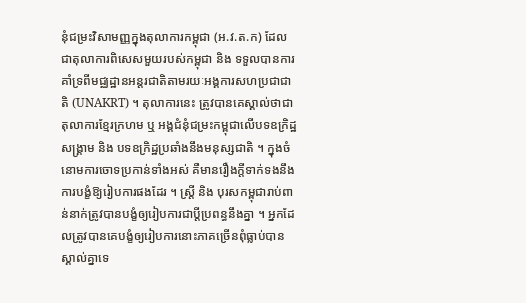នុំជម្រះវិសាមញ្ញក្នុងតុលាការកម្ពុជា (អ.វ.ត.ក) ដែលជាតុលាការពិសេសមួយរបស់កម្ពុជា និង ទទួលបានការគាំទ្រពីមជ្ឈដ្ឋានអន្ដរជាតិតាមរយៈអង្គការសហប្រជាជាតិ (UNAKRT) ។ តុលាការនេះ ត្រូវបានគេស្គាល់ថាជាតុលាការខ្មែរក្រហម ឬ អង្គជំនុំជម្រះកម្ពុជាលើបទឧក្រិដ្ឋសង្រ្គាម និង បទឧក្រិដ្ឋប្រឆាំងនឹងមនុស្សជាតិ ។ ក្នុងចំនោមការចោទប្រកាន់ទាំងអស់ គឺមានរឿងក្តីទាក់ទងនឹងការបង្ខំឱ្យរៀបការផងដែរ ។ ស្រ្តី និង បុរសកម្ពុជារាប់ពាន់នាក់ត្រូវបានបង្ខំឲ្យរៀបការជាប្តីប្រពន្ធនឹងគ្នា ។ អ្នកដែលត្រូវបានគេបង្ខំឲ្យរៀបការនោះភាគច្រើនពុំធ្លាប់បានស្គាល់គ្នាទេ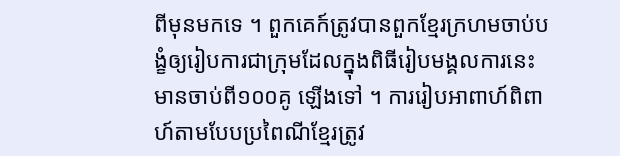ពីមុនមកទេ ។ ពួកគេក៍ត្រូវបានពួកខ្មែរក្រហមចាប់បង្ខំឲ្យរៀបការជាក្រុមដែលក្នុងពិធីរៀបមង្គលការនេះមានចាប់ពី១០០គូ ឡើងទៅ ។ ការរៀបអាពាហ៍ពិពាហ៍តាមបែបប្រពៃណីខ្មែរត្រូវ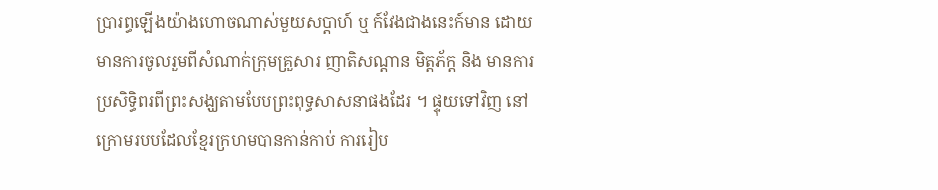ប្រារព្ធឡើងយ៉ាងហោចណាស់មួយសប្តាហ៍ ឬ ក៍វែងជាងនេះក៍មាន ដោយមានការចូលរួមពីសំណាក់ក្រុមគ្រួសារ ញាតិសណ្តាន មិត្តភ័ក្ត និង មានការប្រសិទ្ធិពរពីព្រះសង្ឃតាមបែបព្រះពុទ្ធសាសនាផងដែរ ។ ផ្ទុយទៅវិញ នៅក្រោមរបបដែលខ្មែរក្រហមបានកាន់កាប់ ការរៀប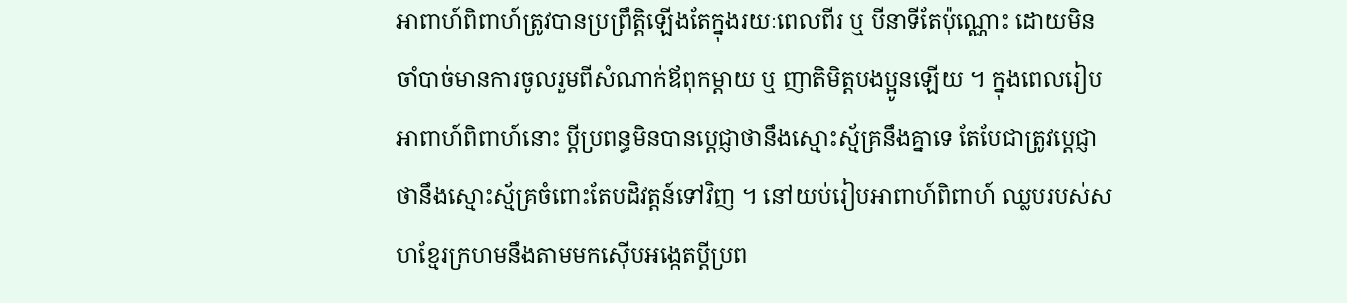អាពាហ៍ពិពាហ៍ត្រូវបានប្រព្រឹត្តិឡើងតែក្នុងរយៈពេលពីរ ឬ បីនាទីតែប៉ុណ្ណោះ ដោយមិនចាំបាច់មានការចូលរួមពីសំណាក់ឪពុកម្តាយ ឬ ញាតិមិត្តបងប្អូនឡើយ ។ ក្នុងពេលរៀបអាពាហ៍ពិពាហ៍នោះ ប្តីប្រពន្ធមិនបានប្តេជ្ញាថានឹងស្មោះស្ម័គ្រនឹងគ្នាទេ តែបែជាត្រូវប្តេជ្ញាថានឹងស្មោះស្ម័គ្រចំពោះតែបដិវត្តន៍ទៅវិញ ។ នៅយប់រៀបអាពាហ៍ពិពាហ៍ ឈ្លបរបស់សហខ្មែរក្រហមនឹងតាមមកស៊ើបអង្កេតប្តីប្រព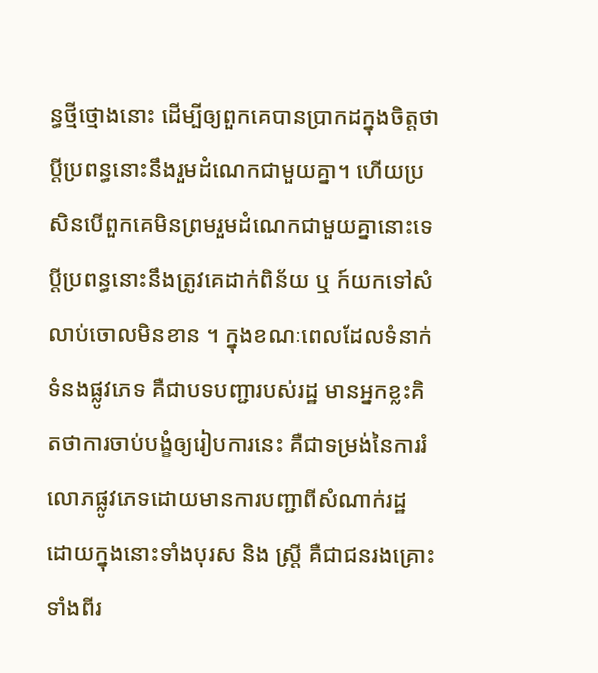ន្ធថ្មីថ្មោងនោះ ដើម្បីឲ្យពួកគេបានប្រាកដក្នុងចិត្តថាប្តីប្រពន្ធនោះនឹងរួមដំណេកជាមួយគ្នា។ ហើយប្រសិនបើពួកគេមិនព្រមរួមដំណេកជាមួយគ្នានោះទេ ប្តីប្រពន្ធនោះនឹងត្រូវគេដាក់ពិន័យ ឬ ក៍យកទៅសំលាប់ចោលមិនខាន ។ ក្នុងខណៈពេលដែលទំនាក់ទំនងផ្លូវភេទ គឺជាបទបញ្ជារបស់រដ្ឋ មានអ្នកខ្លះគិតថាការចាប់បង្ខំឲ្យរៀបការនេះ គឺជាទម្រង់នៃការរំលោភផ្លូវភេទដោយមានការបញ្ជាពីសំណាក់រដ្ឋ ដោយក្នុងនោះទាំងបុរស និង ស្រ្តី គឺជាជនរងគ្រោះទាំងពីរ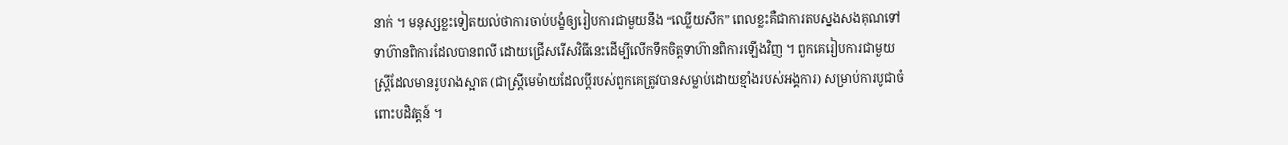នាក់ ។ មនុស្សខ្លះទៀតយល់ថាការចាប់បង្ខំឲ្យរៀបការជាមួយនឹង “ឈ្លើយសឹក” ពេលខ្លះគឺជាការតបស្នងសងគុណទៅទាហ៊ានពិការដែលបានពលី ដោយជ្រើសរើសវិធីនេះដើម្បីលើកទឹកចិត្តទាហ៊ានពិការឡើងវិញ ។ ពួកគេរៀបការជាមួយស្រ្តីដែលមានរូបរាងស្អាត (ជាស្ត្រីមេម៉ាយដែលប្តីរបស់ពួកគេត្រូវបានសម្លាប់ដោយខ្មាំងរបស់អង្គការ) សម្រាប់ការបូជាចំពោះបដិវត្តន៍ ។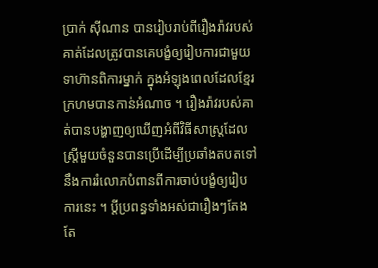ប្រាក់ ស៊ីណាន បានរៀបរាប់ពីរឿងរ៉ាវរបស់គាត់ដែលត្រូវបានគេបង្ខំឲ្យរៀបការជាមួយទាហ៊ានពិការម្នាក់ ក្នុងអំឡុងពេលដែលខ្មែរក្រហមបានកាន់អំណាច ។ រឿងរ៉ាវរបស់គាត់បានបង្ហាញឲ្យឃើញអំពីវិធីសាស្រ្តដែលស្រ្តីមួយចំនួនបានប្រើដើម្បីប្រឆាំងតបតទៅនឹងការរំលោភបំពានពីការចាប់បង្ខំឲ្យរៀបការនេះ ។ ប្តីប្រពន្ធទាំងអស់ជារឿងៗតែងតែ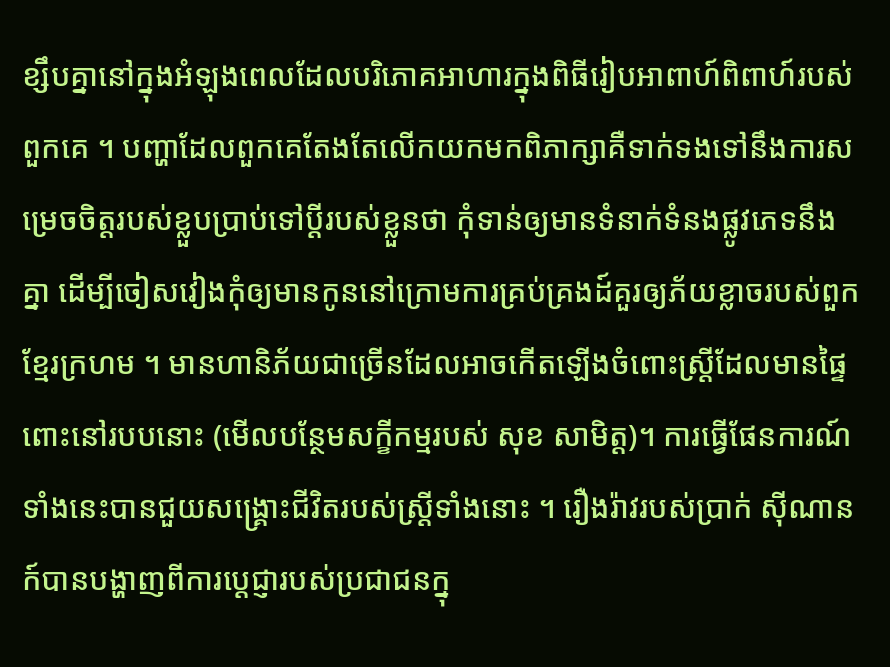ខ្សឹបគ្នានៅក្នុងអំឡុងពេលដែលបរិភោគអាហារក្នុងពិធីរៀបអាពាហ៍ពិពាហ៍របស់ពួកគេ ។ បញ្ហាដែលពួកគេតែងតែលើកយកមកពិភាក្សាគឺទាក់ទងទៅនឹងការសម្រេចចិត្តរបស់ខ្លួបប្រាប់ទៅប្តីរបស់ខ្លួនថា កំុទាន់ឲ្យមានទំនាក់ទំនងផ្លូវភេទនឹងគ្នា ដើម្បីចៀសវៀងកំុឲ្យមានកូននៅក្រោមការគ្រប់គ្រងដ៍គួរឲ្យភ័យខ្លាចរបស់ពួកខ្មែរក្រហម ។ មានហានិភ័យជាច្រើនដែលអាចកើតឡើងចំពោះស្រ្តីដែលមានផ្ទៃពោះនៅរបបនោះ (មើលបន្ថែមសក្ខីកម្មរបស់ សុខ សាមិត្ត)។ ការធ្វើផែនការណ៍ទាំងនេះបានជួយសង្គ្រោះជីវិតរបស់ស្រ្តីទាំងនោះ ។ រឿងរ៉ាវរបស់ប្រាក់ ស៊ីណាន ក៍បានបង្ហាញពីការប្តេជ្ញារបស់ប្រជាជនក្នុ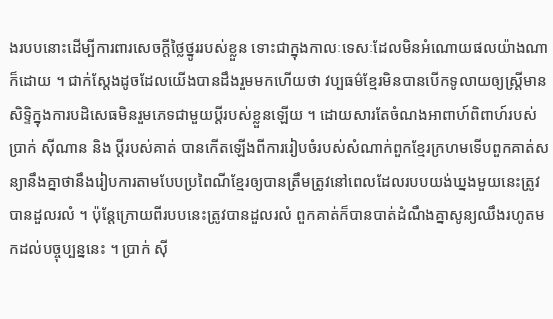ងរបបនោះដើម្បីការពារសេចក្តីថ្លៃថ្នូររបស់ខ្លួន ទោះជាក្នុងកាលៈទេសៈដែលមិនអំណោយផលយ៉ាងណាក៏ដោយ ។ ជាក់ស្តែងដូចដែលយើងបានដឹងរួមមកហើយថា វប្បធម៌ខ្មែរមិនបានបើកទូលាយឲ្យស្រ្តីមានសិទ្ទិក្នុងការបដិសេធមិនរួមភេទជាមួយប្តីរបស់ខ្លួនឡើយ ។ ដោយសារតែចំណងអាពាហ៍ពិពាហ៍របស់ ប្រាក់ ស៊ីណាន និង ប្តីរបស់គាត់ បានកើតឡើងពីការរៀបចំរបស់សំណាក់ពួកខ្មែរក្រហមទើបពួកគាត់សន្យានឹងគ្នាថានឹងរៀបការតាមបែបប្រពៃណីខ្មែរឲ្យបានត្រឹមត្រូវនៅពេលដែលរបបយង់ឃ្នងមួយនេះត្រូវបានដួលរលំ ។ ប៉ុន្តែក្រោយពីរបបនេះត្រូវបានដួលរលំ ពួកគាត់ក៏បានបាត់ដំណឹងគ្នាសូន្យឈឹងរហូតមកដល់បច្ចុប្បន្ននេះ ។ ប្រាក់ ស៊ី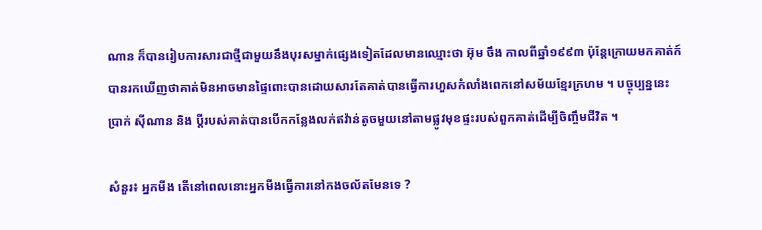ណាន ក៏បានរៀបការសារជាថ្មីជាមួយនឹងបុរសម្នាក់ផ្សេងទៀតដែលមានឈ្មោះថា អ៊ុម ចឹង កាលពីឆ្នាំ១៩៩៣ ប៉ុន្តែក្រោយមកគាត់ក៍បានរកឃើញថាគាត់មិនអាចមានផ្ទៃពោះបានដោយសារតែគាត់បានធ្វើការហួសកំលាំងពេកនៅសម័យខ្មែរក្រហម ។ បច្ចុប្បន្ននេះ ប្រាក់ ស៊ីណាន និង ប្តីរបស់គាត់បានបើកកន្លែងលក់ឥវ៉ាន់តូចមួយនៅតាមផ្លូវមុខផ្ទះរបស់ពួកគាត់ដើម្បីចិញ្ចឹមជីវិត ។

សំនួរ៖ អ្នកមីង តើនៅពេលនោះអ្នកមីងធ្វើការនៅកងចល័តមែនទេ ?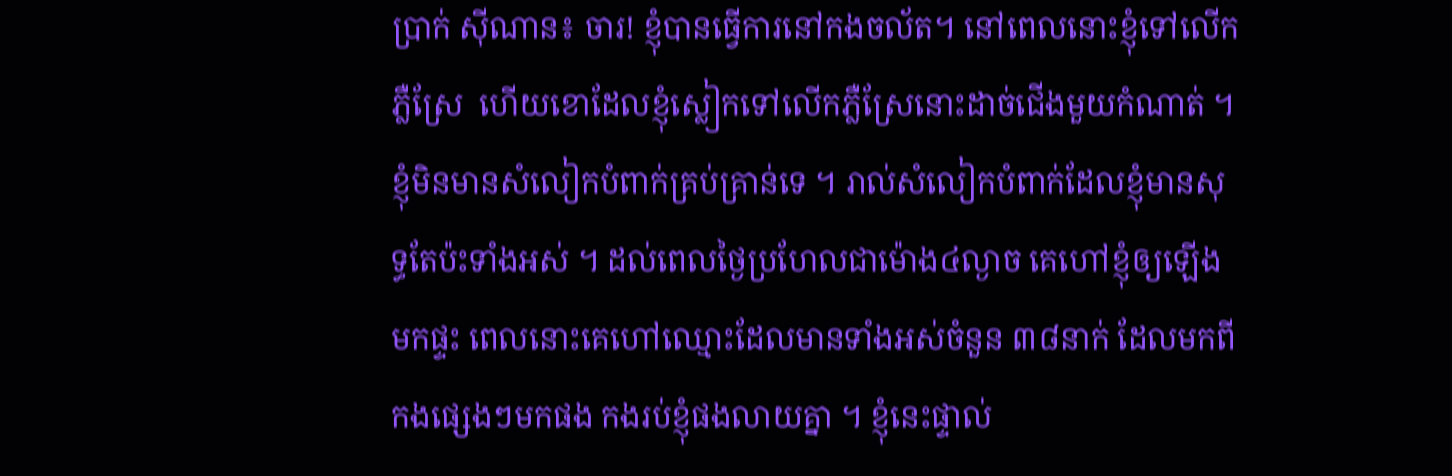ប្រាក់ ស៊ីណាន៖ ចារ! ខ្ញុំបានធ្វើការនៅកងចល័ត។ នៅពេលនោះខ្ញុំទៅលើកភ្លឺស្រែ  ហើយខោដែលខ្ញុំស្លៀកទៅលើកភ្លឺស្រែនោះដាច់ជើងមួយកំណាត់ ។ ខ្ញុំមិនមានសំលៀកបំពាក់គ្រប់គ្រាន់ទេ ។ រាល់សំលៀកបំពាក់ដែលខ្ញុំមានសុទ្ធតែប៉ះទាំងអស់ ។ ដល់ពេលថ្ងៃប្រហែលជាម៉ោង៤ល្ងាច គេហៅខ្ញុំឲ្យឡើងមកផ្ទះ ពេលនោះគេហៅឈ្មោះដែលមានទាំងអស់ចំនួន ៣៨នាក់ ដែលមកពីកងផ្សេងៗមកផង កងរប់ខ្ញុំផងលាយគ្នា ។ ខ្ញុំនេះផ្ទាល់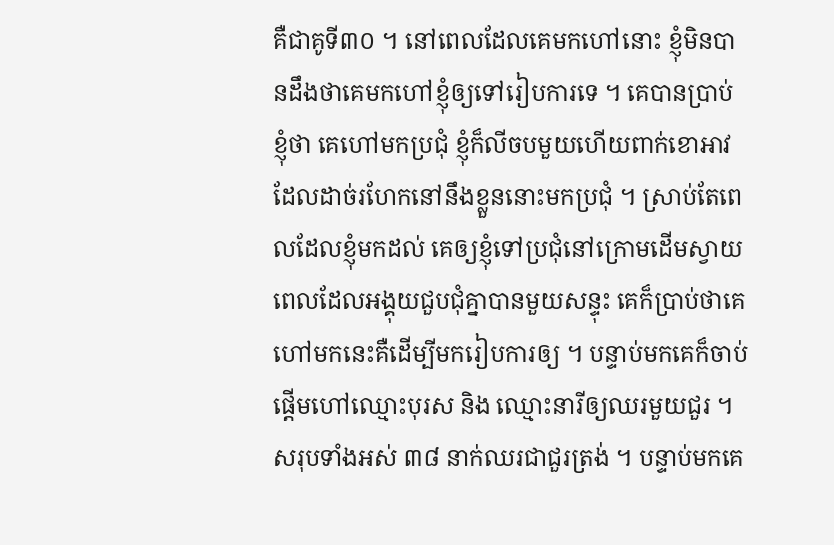គឺជាគូទី៣០ ។ នៅពេលដែលគេមកហៅនោះ ខ្ញុំមិនបានដឹងថាគេមកហៅខ្ញុំឲ្យទៅរៀបការទេ ។ គេបានប្រាប់ខ្ញុំថា គេហៅមកប្រជុំ ខ្ញុំក៏លីចបមួយហើយពាក់ខោអាវដែលដាច់រហែកនៅនឹងខ្លួននោះមកប្រជុំ ។ ស្រាប់តែពេលដែលខ្ញុំមកដល់ គេឲ្យខ្ញុំទៅប្រជុំនៅក្រោមដើមស្វាយ ពេលដែលអង្គុយជួបជុំគ្នាបានមួយសន្ទុះ គេក៏ប្រាប់ថាគេហៅមកនេះគឺដើម្បីមករៀបការឲ្យ ។ បន្ទាប់មកគេក៏ចាប់ផ្តើមហៅឈ្មោះបុរស និង ឈ្មោះនារីឲ្យឈរមួយជួរ ។ សរុបទាំងអស់ ៣៨ នាក់ឈរជាជួរត្រង់ ។ បន្ទាប់មកគេ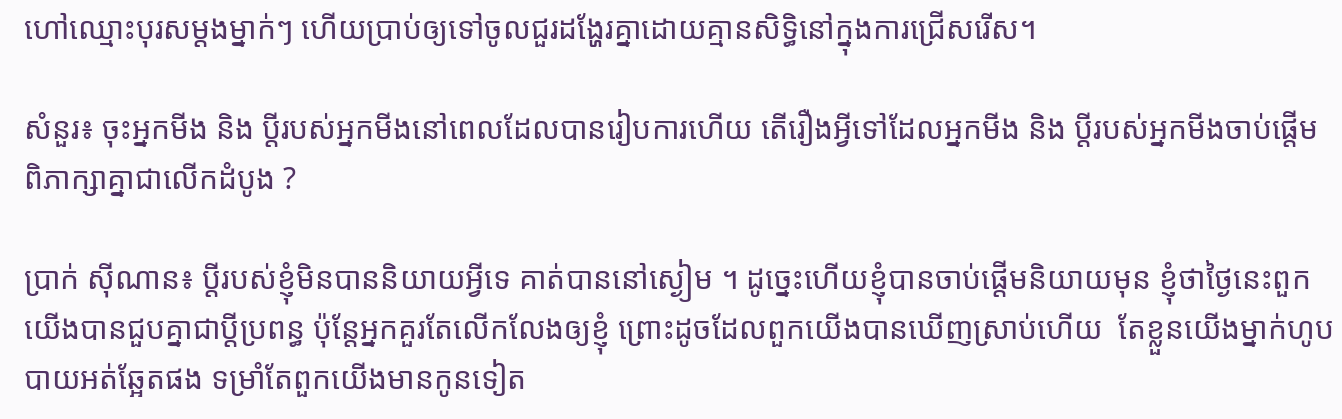ហៅឈ្មោះបុរសម្តងម្នាក់ៗ ហើយប្រាប់ឲ្យទៅចូលជួរដង្ហែរគ្នាដោយគ្មានសិទ្ធិនៅក្នុងការជ្រើសរើស។

សំនួរ៖ ចុះអ្នកមីង និង ប្តីរបស់អ្នកមីងនៅពេលដែលបានរៀបការហើយ តើរឿងអ្វីទៅដែលអ្នកមីង និង ប្តីរបស់អ្នកមីងចាប់ផ្តើមពិភាក្សាគ្នាជាលើកដំបូង ?

ប្រាក់ ស៊ីណាន៖ ប្តីរបស់ខ្ញុំមិនបាននិយាយអ្វីទេ គាត់បាននៅស្ងៀម ។ ដូច្នេះហើយខ្ញុំបានចាប់ផ្តើមនិយាយមុន ខ្ញុំថាថ្ងៃនេះពួកយើងបានជួបគ្នាជាប្តីប្រពន្ធ ប៉ុន្តែអ្នកគួរតែលើកលែងឲ្យខ្ញុំ ព្រោះដូចដែលពួកយើងបានឃើញស្រាប់ហើយ  តែខ្លួនយើងម្នាក់ហូបបាយអត់ឆ្អែតផង ទម្រាំតែពួកយើងមានកូនទៀត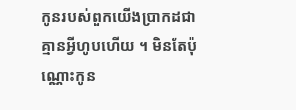កូនរបស់ពួកយើងប្រាកដជាគ្មានអ្វីហូបហើយ ។ មិនតែប៉ុណ្ណោះកូន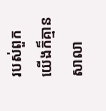របស់ពួកយើងក៏គ្មានសាលា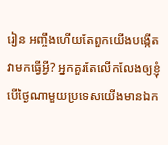រៀន អញ្ចឹងហើយតែពួកយើងបង្កើតវាមកធ្វើអ្វី? អ្នកគួរតែលើកលែងឲ្យខ្ញុំ បើថ្ងៃណាមួយប្រទេសយើងមានឯក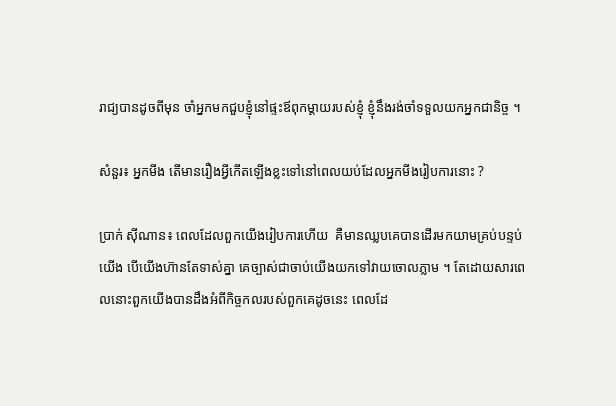រាជ្យបានដូចពីមុន ចាំអ្នកមកជួបខ្ញុំនៅផ្ទះឪពុកម្តាយរបស់ខ្ញុំ ខ្ញុំនឹងរង់ចាំទទួលយកអ្នកជានិច្ច ។

សំនួរ៖ អ្នកមីង តើមានរឿងអ្វីកើតឡើងខ្លះទៅនៅពេលយប់ដែលអ្នកមីងរៀបការនោះ ?

ប្រាក់ ស៊ីណាន៖ ពេលដែលពួកយើងរៀបការហើយ  គឺមានឈ្លបគេបានដើរមកយាមគ្រប់បន្ទប់យើង បើយើងហ៊ានតែទាស់គ្នា គេច្បាស់ជាចាប់យើងយកទៅវាយចោលភ្លាម ។ តែដោយសារពេលនោះពួកយើងបានដឹងអំពីកិច្ចកលរបស់ពួកគេដូចនេះ ពេលដែ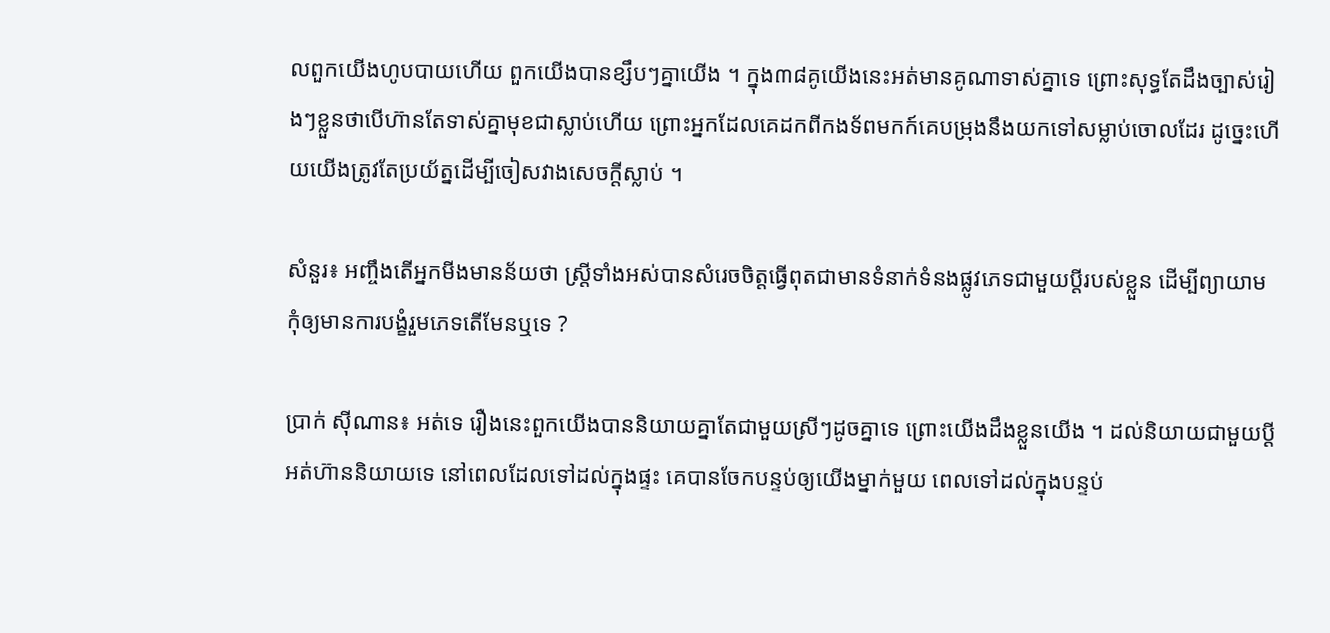លពួកយើងហូបបាយហើយ ពួកយើងបានខ្សឹបៗគ្នាយើង ។ ក្នុង៣៨គូយើងនេះអត់មានគូណាទាស់គ្នាទេ ព្រោះសុទ្ធតែដឹងច្បាស់រៀងៗខ្លួនថាបើហ៊ានតែទាស់គ្នាមុខជាស្លាប់ហើយ ព្រោះអ្នកដែលគេដកពីកងទ័ពមកក៍គេបម្រុងនឹងយកទៅសម្លាប់ចោលដែរ ដូច្នេះហើយយើងត្រូវតែប្រយ័ត្នដើម្បីចៀសវាងសេចក្តីស្លាប់ ។

សំនួរ៖ អញ្ចឹងតើអ្នកមីងមានន័យថា ស្ត្រីទាំងអស់បានសំរេចចិត្តធ្វើពុតជាមានទំនាក់ទំនងផ្លូវភេទជាមួយប្តីរបស់ខ្លួន ដើម្បីព្យាយាមកុំឲ្យមានការបង្ខំរួមភេទតើមែនឬទេ ?

ប្រាក់ ស៊ីណាន៖ អត់ទេ រឿងនេះពួកយើងបាននិយាយគ្នាតែជាមួយស្រីៗដូចគ្នាទេ ព្រោះយើងដឹងខ្លួនយើង ។ ដល់និយាយជាមួយប្តីអត់ហ៊ាននិយាយទេ នៅពេលដែលទៅដល់ក្នុងផ្ទះ គេបានចែកបន្ទប់ឲ្យយើងម្នាក់មួយ ពេលទៅដល់ក្នុងបន្ទប់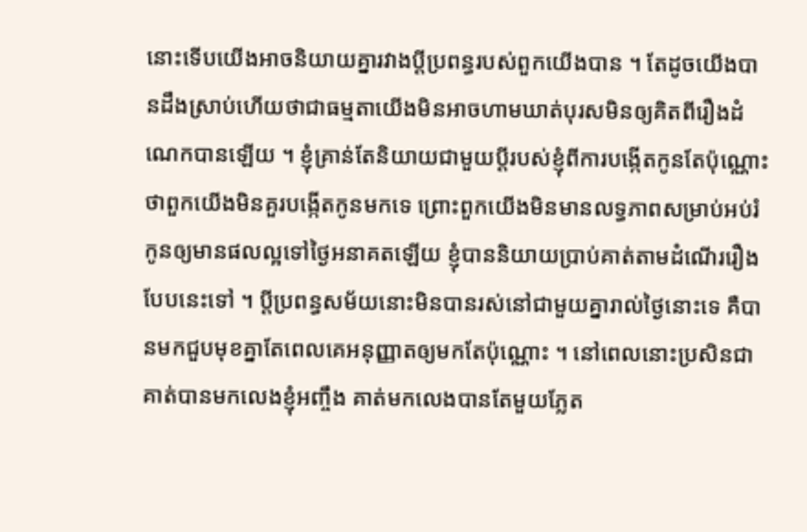នោះទើបយើងអាចនិយាយគ្នារវាងប្តីប្រពន្ធរបស់ពួកយើងបាន ។ តែដូចយើងបានដឹងស្រាប់ហើយថាជាធម្មតាយើងមិនអាចហាមឃាត់បុរសមិនឲ្យគិតពីរឿងដំណេកបានឡើយ ។ ខ្ញុំគ្រាន់តែនិយាយជាមួយប្តីរបស់ខ្ញុំពីការបង្កើតកូនតែប៉ុណ្ណោះ ថាពួកយើងមិនគួរបង្កើតកូនមកទេ ព្រោះពួកយើងមិនមានលទ្ធភាពសម្រាប់អប់រំកូនឲ្យមានផលល្អទៅថ្ងៃអនាគតឡើយ ខ្ញុំបាននិយាយប្រាប់គាត់តាមដំណើររឿងបែបនេះទៅ ។ ប្តីប្រពន្ធសម័យនោះមិនបានរស់នៅជាមួយគ្នារាល់ថ្ងៃនោះទេ គឺបានមកជួបមុខគ្នាតែពេលគេអនុញ្ញាតឲ្យមកតែប៉ុណ្ណោះ ។ នៅពេលនោះប្រសិនជាគាត់បានមកលេងខ្ញុំអញ្ចឹង គាត់មកលេងបានតែមួយភ្លែត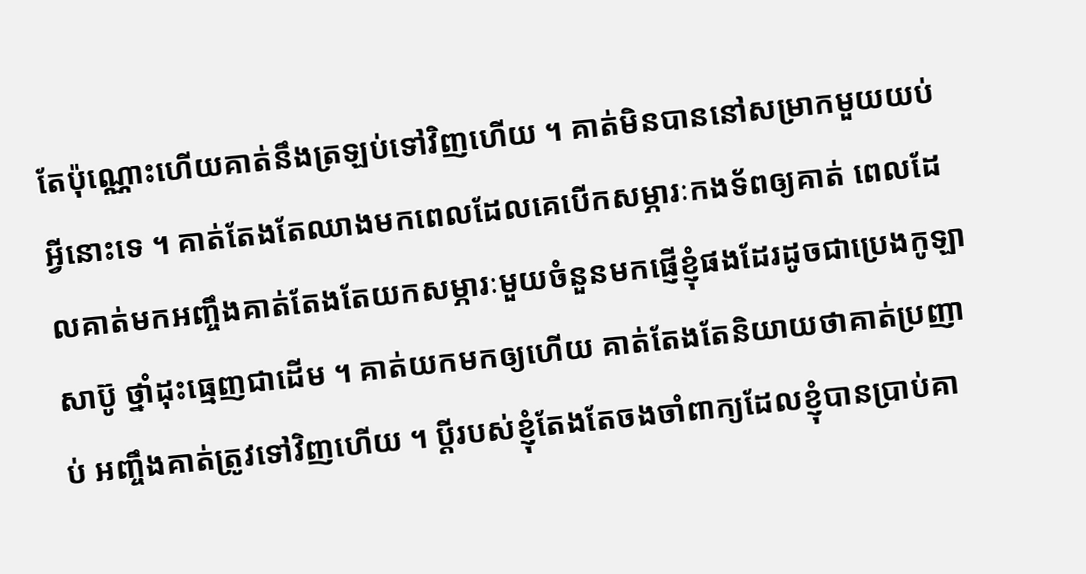តែប៉ុណ្ណោះហើយគាត់នឹងត្រឡប់ទៅវិញហើយ ។ គាត់មិនបាននៅសម្រាកមួយយប់អ្វីនោះទេ ។ គាត់តែងតែឈាងមកពេលដែលគេបើកសម្ភារៈកងទ័ពឲ្យគាត់ ពេលដែលគាត់មកអញ្ចឹងគាត់តែងតែយកសម្ភារៈមួយចំនួនមកផ្ញើខ្ញុំផងដែរដូចជាប្រេងកូឡា សាប៊ូ ថ្នាំដុះធ្មេញជាដើម ។ គាត់យកមកឲ្យហើយ គាត់តែងតែនិយាយថាគាត់ប្រញាប់ អញ្ចឹងគាត់ត្រូវទៅវិញហើយ ។ ប្តីរបស់ខ្ញុំតែងតែចងចាំពាក្យដែលខ្ញុំបានប្រាប់គា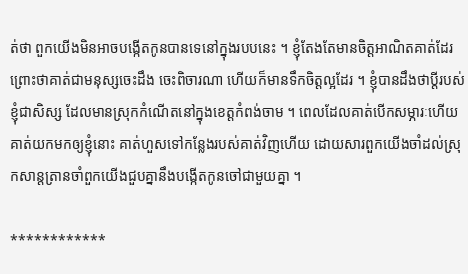ត់ថា ពួកយើងមិនអាចបង្កើតកូនបានទេនៅក្នុងរបបនេះ ។ ខ្ញុំតែងតែមានចិត្តអាណិតគាត់ដែរ ព្រោះថាគាត់ជាមនុស្សចេះដឹង ចេះពិចារណា ហើយក៏មានទឹកចិត្តល្អដែរ ។ ខ្ញុំបានដឹងថាប្តីរបស់ខ្ញុំជាសិស្ស ដែលមានស្រុកកំណើតនៅក្នុងខេត្តកំពង់ចាម ។ ពេលដែលគាត់បើកសម្ភារៈហើយគាត់យកមកឲ្យខ្ញុំនោះ គាត់ហួសទៅកន្លែងរបស់គាត់វិញហើយ ដោយសារពួកយើងចាំដល់ស្រុកសាន្តត្រានចាំពួកយើងជួបគ្នានឹងបង្កើតកូនចៅជាមួយគ្នា ។

************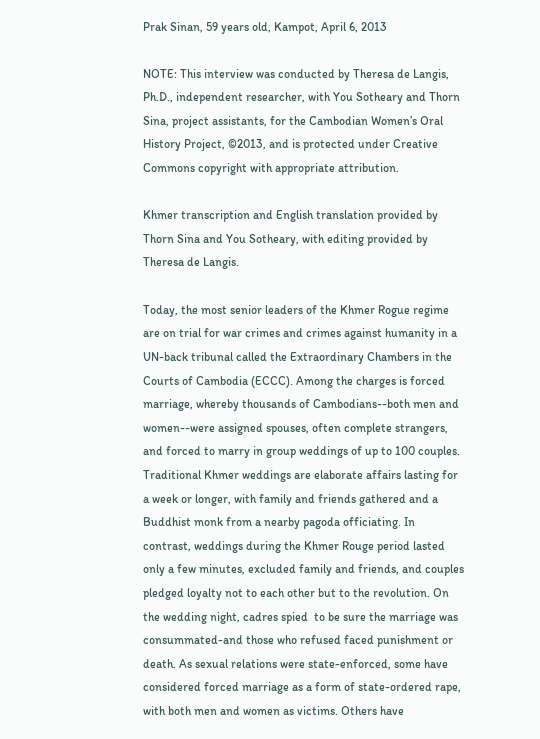Prak Sinan, 59 years old, Kampot, April 6, 2013

NOTE: This interview was conducted by Theresa de Langis, Ph.D., independent researcher, with You Sotheary and Thorn Sina, project assistants, for the Cambodian Women’s Oral History Project, ©2013, and is protected under Creative Commons copyright with appropriate attribution.

Khmer transcription and English translation provided by Thorn Sina and You Sotheary, with editing provided by Theresa de Langis.

Today, the most senior leaders of the Khmer Rogue regime are on trial for war crimes and crimes against humanity in a UN-back tribunal called the Extraordinary Chambers in the Courts of Cambodia (ECCC). Among the charges is forced marriage, whereby thousands of Cambodians--both men and women--were assigned spouses, often complete strangers, and forced to marry in group weddings of up to 100 couples. Traditional Khmer weddings are elaborate affairs lasting for a week or longer, with family and friends gathered and a Buddhist monk from a nearby pagoda officiating. In contrast, weddings during the Khmer Rouge period lasted only a few minutes, excluded family and friends, and couples pledged loyalty not to each other but to the revolution. On the wedding night, cadres spied  to be sure the marriage was consummated-and those who refused faced punishment or death. As sexual relations were state-enforced, some have considered forced marriage as a form of state-ordered rape, with both men and women as victims. Others have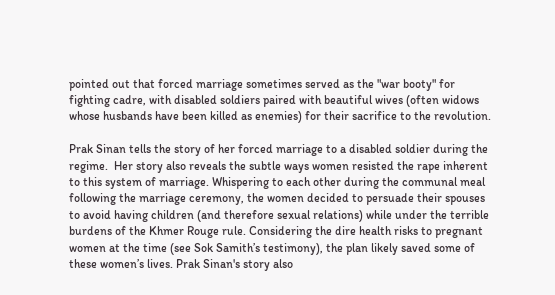pointed out that forced marriage sometimes served as the "war booty" for fighting cadre, with disabled soldiers paired with beautiful wives (often widows whose husbands have been killed as enemies) for their sacrifice to the revolution.

Prak Sinan tells the story of her forced marriage to a disabled soldier during the regime.  Her story also reveals the subtle ways women resisted the rape inherent to this system of marriage. Whispering to each other during the communal meal following the marriage ceremony, the women decided to persuade their spouses to avoid having children (and therefore sexual relations) while under the terrible burdens of the Khmer Rouge rule. Considering the dire health risks to pregnant women at the time (see Sok Samith’s testimony), the plan likely saved some of these women’s lives. Prak Sinan's story also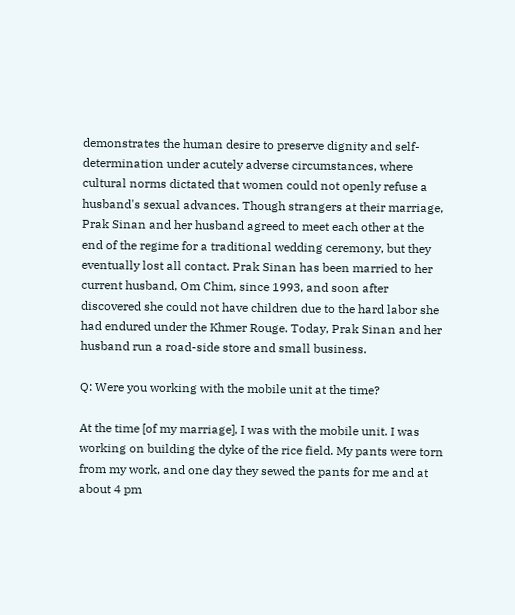demonstrates the human desire to preserve dignity and self-determination under acutely adverse circumstances, where cultural norms dictated that women could not openly refuse a husband's sexual advances. Though strangers at their marriage, Prak Sinan and her husband agreed to meet each other at the end of the regime for a traditional wedding ceremony, but they eventually lost all contact. Prak Sinan has been married to her current husband, Om Chim, since 1993, and soon after discovered she could not have children due to the hard labor she had endured under the Khmer Rouge. Today, Prak Sinan and her husband run a road-side store and small business.

Q: Were you working with the mobile unit at the time?

At the time [of my marriage], I was with the mobile unit. I was working on building the dyke of the rice field. My pants were torn from my work, and one day they sewed the pants for me and at about 4 pm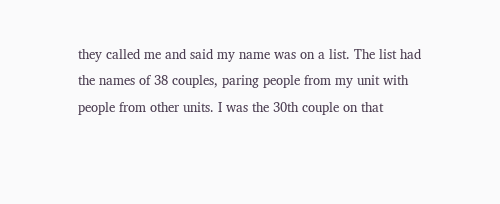they called me and said my name was on a list. The list had the names of 38 couples, paring people from my unit with people from other units. I was the 30th couple on that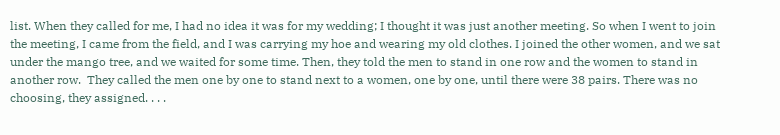list. When they called for me, I had no idea it was for my wedding; I thought it was just another meeting. So when I went to join the meeting, I came from the field, and I was carrying my hoe and wearing my old clothes. I joined the other women, and we sat  under the mango tree, and we waited for some time. Then, they told the men to stand in one row and the women to stand in another row.  They called the men one by one to stand next to a women, one by one, until there were 38 pairs. There was no choosing, they assigned. . . .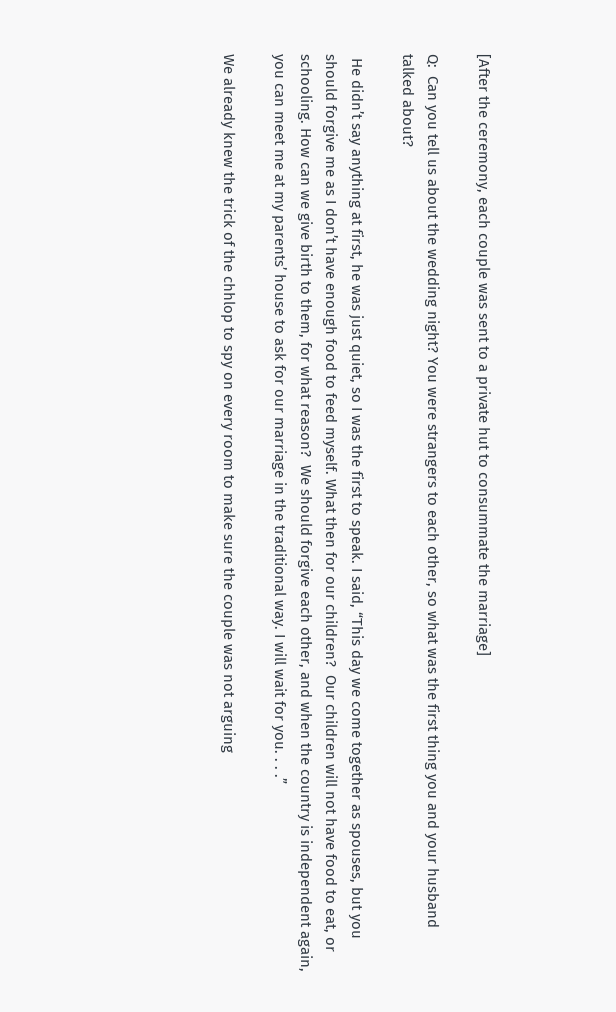[After the ceremony, each couple was sent to a private hut to consummate the marriage]

Q:  Can you tell us about the wedding night? You were strangers to each other, so what was the first thing you and your husband talked about?

 He didn’t say anything at first, he was just quiet, so I was the first to speak. I said, “This day we come together as spouses, but you should forgive me as I don’t have enough food to feed myself. What then for our children?  Our children will not have food to eat, or schooling. How can we give birth to them, for what reason?  We should forgive each other, and when the country is independent again, you can meet me at my parents’ house to ask for our marriage in the traditional way. I will wait for you. . . .”

We already knew the trick of the chhlop to spy on every room to make sure the couple was not arguing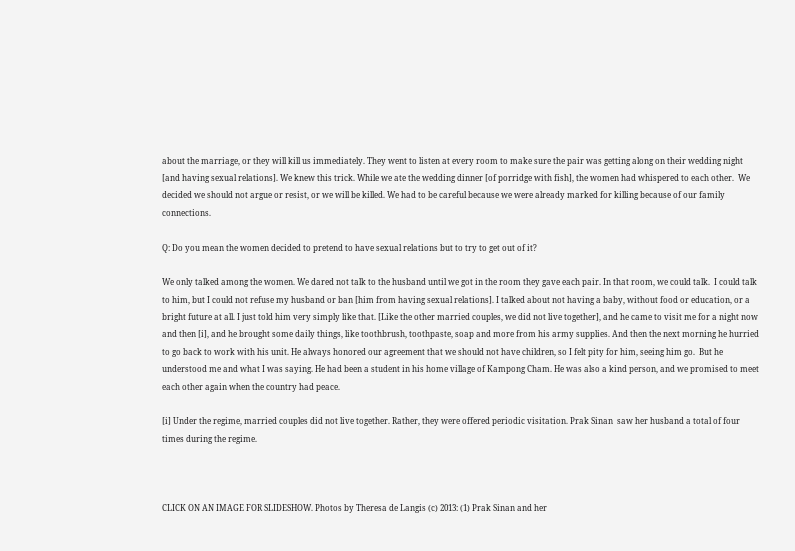about the marriage, or they will kill us immediately. They went to listen at every room to make sure the pair was getting along on their wedding night [and having sexual relations]. We knew this trick. While we ate the wedding dinner [of porridge with fish], the women had whispered to each other.  We decided we should not argue or resist, or we will be killed. We had to be careful because we were already marked for killing because of our family connections.

Q: Do you mean the women decided to pretend to have sexual relations but to try to get out of it?

We only talked among the women. We dared not talk to the husband until we got in the room they gave each pair. In that room, we could talk.  I could talk to him, but I could not refuse my husband or ban [him from having sexual relations]. I talked about not having a baby, without food or education, or a bright future at all. I just told him very simply like that. [Like the other married couples, we did not live together], and he came to visit me for a night now and then [i], and he brought some daily things, like toothbrush, toothpaste, soap and more from his army supplies. And then the next morning he hurried to go back to work with his unit. He always honored our agreement that we should not have children, so I felt pity for him, seeing him go.  But he understood me and what I was saying. He had been a student in his home village of Kampong Cham. He was also a kind person, and we promised to meet each other again when the country had peace.

[i] Under the regime, married couples did not live together. Rather, they were offered periodic visitation. Prak Sinan  saw her husband a total of four times during the regime.



CLICK ON AN IMAGE FOR SLIDESHOW. Photos by Theresa de Langis (c) 2013: (1) Prak Sinan and her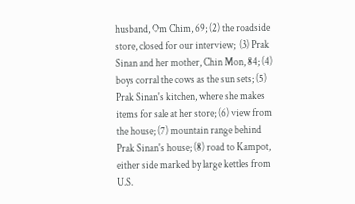husband, Om Chim, 69; (2) the roadside store, closed for our interview;  (3) Prak Sinan and her mother, Chin Mon, 84; (4) boys corral the cows as the sun sets; (5) Prak Sinan's kitchen, where she makes items for sale at her store; (6) view from the house; (7) mountain range behind Prak Sinan's house; (8) road to Kampot, either side marked by large kettles from U.S.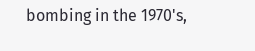bombing in the 1970's,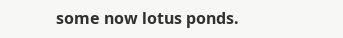some now lotus ponds.